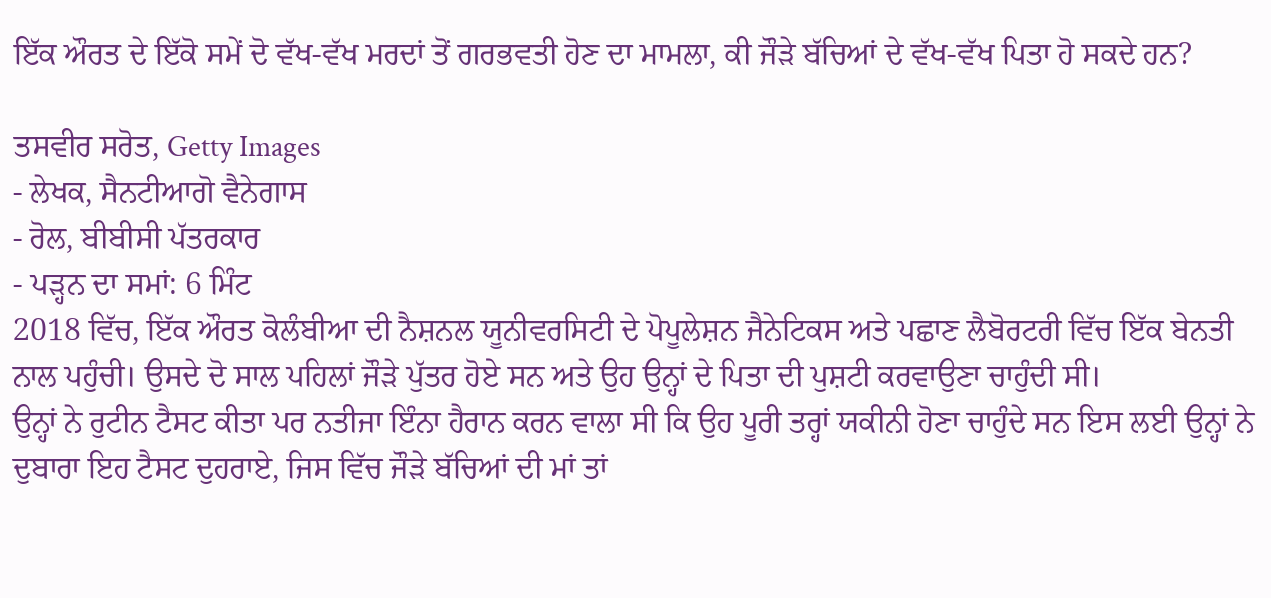ਇੱਕ ਔਰਤ ਦੇ ਇੱਕੋ ਸਮੇਂ ਦੋ ਵੱਖ-ਵੱਖ ਮਰਦਾਂ ਤੋਂ ਗਰਭਵਤੀ ਹੋਣ ਦਾ ਮਾਮਲਾ, ਕੀ ਜੌੜੇ ਬੱਚਿਆਂ ਦੇ ਵੱਖ-ਵੱਖ ਪਿਤਾ ਹੋ ਸਕਦੇ ਹਨ?

ਤਸਵੀਰ ਸਰੋਤ, Getty Images
- ਲੇਖਕ, ਸੈਨਟੀਆਗੋ ਵੈਨੇਗਾਸ
- ਰੋਲ, ਬੀਬੀਸੀ ਪੱਤਰਕਾਰ
- ਪੜ੍ਹਨ ਦਾ ਸਮਾਂ: 6 ਮਿੰਟ
2018 ਵਿੱਚ, ਇੱਕ ਔਰਤ ਕੋਲੰਬੀਆ ਦੀ ਨੈਸ਼ਨਲ ਯੂਨੀਵਰਸਿਟੀ ਦੇ ਪੋਪੂਲੇਸ਼ਨ ਜੈਨੇਟਿਕਸ ਅਤੇ ਪਛਾਣ ਲੈਬੋਰਟਰੀ ਵਿੱਚ ਇੱਕ ਬੇਨਤੀ ਨਾਲ ਪਹੁੰਚੀ। ਉਸਦੇ ਦੋ ਸਾਲ ਪਹਿਲਾਂ ਜੌੜੇ ਪੁੱਤਰ ਹੋਏ ਸਨ ਅਤੇ ਉਹ ਉਨ੍ਹਾਂ ਦੇ ਪਿਤਾ ਦੀ ਪੁਸ਼ਟੀ ਕਰਵਾਉਣਾ ਚਾਹੁੰਦੀ ਸੀ।
ਉਨ੍ਹਾਂ ਨੇ ਰੁਟੀਨ ਟੈਸਟ ਕੀਤਾ ਪਰ ਨਤੀਜਾ ਇੰਨਾ ਹੈਰਾਨ ਕਰਨ ਵਾਲਾ ਸੀ ਕਿ ਉਹ ਪੂਰੀ ਤਰ੍ਹਾਂ ਯਕੀਨੀ ਹੋਣਾ ਚਾਹੁੰਦੇ ਸਨ ਇਸ ਲਈ ਉਨ੍ਹਾਂ ਨੇ ਦੁਬਾਰਾ ਇਹ ਟੈਸਟ ਦੁਹਰਾਏ, ਜਿਸ ਵਿੱਚ ਜੌੜੇ ਬੱਚਿਆਂ ਦੀ ਮਾਂ ਤਾਂ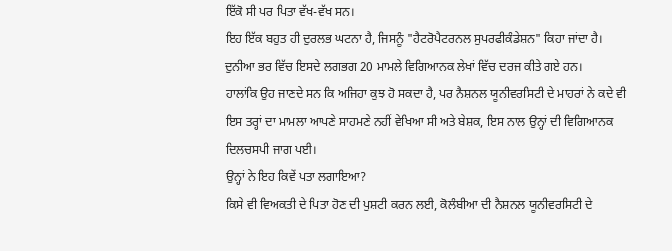ਇੱਕੋ ਸੀ ਪਰ ਪਿਤਾ ਵੱਖ-ਵੱਖ ਸਨ।
ਇਹ ਇੱਕ ਬਹੁਤ ਹੀ ਦੁਰਲਭ ਘਟਨਾ ਹੈ, ਜਿਸਨੂੰ "ਹੈਟਰੋਪੈਟਰਨਲ ਸੁਪਰਫੀਕੰਡੇਸ਼ਨ" ਕਿਹਾ ਜਾਂਦਾ ਹੈ। ਦੁਨੀਆ ਭਰ ਵਿੱਚ ਇਸਦੇ ਲਗਭਗ 20 ਮਾਮਲੇ ਵਿਗਿਆਨਕ ਲੇਖਾਂ ਵਿੱਚ ਦਰਜ ਕੀਤੇ ਗਏ ਹਨ।
ਹਾਲਾਂਕਿ ਉਹ ਜਾਣਦੇ ਸਨ ਕਿ ਅਜਿਹਾ ਕੁਝ ਹੋ ਸਕਦਾ ਹੈ, ਪਰ ਨੈਸ਼ਨਲ ਯੂਨੀਵਰਸਿਟੀ ਦੇ ਮਾਹਰਾਂ ਨੇ ਕਦੇ ਵੀ ਇਸ ਤਰ੍ਹਾਂ ਦਾ ਮਾਮਲਾ ਆਪਣੇ ਸਾਹਮਣੇ ਨਹੀਂ ਵੇਖਿਆ ਸੀ ਅਤੇ ਬੇਸ਼ਕ, ਇਸ ਨਾਲ ਉਨ੍ਹਾਂ ਦੀ ਵਿਗਿਆਨਕ ਦਿਲਚਸਪੀ ਜਾਗ ਪਈ।
ਉਨ੍ਹਾਂ ਨੇ ਇਹ ਕਿਵੇਂ ਪਤਾ ਲਗਾਇਆ?
ਕਿਸੇ ਵੀ ਵਿਅਕਤੀ ਦੇ ਪਿਤਾ ਹੋਣ ਦੀ ਪੁਸ਼ਟੀ ਕਰਨ ਲਈ, ਕੋਲੰਬੀਆ ਦੀ ਨੈਸ਼ਨਲ ਯੂਨੀਵਰਸਿਟੀ ਦੇ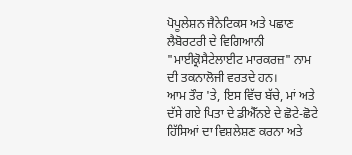ਪੋਪੂਲੇਸ਼ਨ ਜੈਨੇਟਿਕਸ ਅਤੇ ਪਛਾਣ ਲੈਬੋਰਟਰੀ ਦੇ ਵਿਗਿਆਨੀ "ਮਾਈਕ੍ਰੋਸੈਟੇਲਾਈਟ ਮਾਰਕਰਜ਼" ਨਾਮ ਦੀ ਤਕਨਾਲੋਜੀ ਵਰਤਦੇ ਹਨ।
ਆਮ ਤੌਰ 'ਤੇ, ਇਸ ਵਿੱਚ ਬੱਚੇ, ਮਾਂ ਅਤੇ ਦੱਸੇ ਗਏ ਪਿਤਾ ਦੇ ਡੀਐੱਨਏ ਦੇ ਛੋਟੇ-ਛੋਟੇ ਹਿੱਸਿਆਂ ਦਾ ਵਿਸ਼ਲੇਸ਼ਣ ਕਰਨਾ ਅਤੇ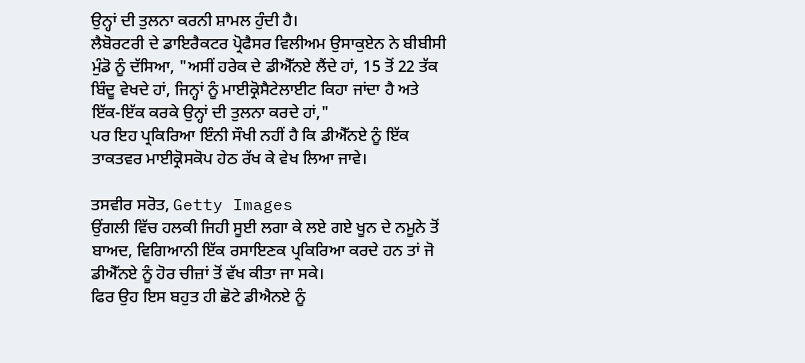ਉਨ੍ਹਾਂ ਦੀ ਤੁਲਨਾ ਕਰਨੀ ਸ਼ਾਮਲ ਹੁੰਦੀ ਹੈ।
ਲੈਬੋਰਟਰੀ ਦੇ ਡਾਇਰੈਕਟਰ ਪ੍ਰੋਫੈਸਰ ਵਿਲੀਅਮ ਉਸਾਕੁਏਨ ਨੇ ਬੀਬੀਸੀ ਮੁੰਡੋ ਨੂੰ ਦੱਸਿਆ, "ਅਸੀਂ ਹਰੇਕ ਦੇ ਡੀਐੱਨਏ ਲੈਂਦੇ ਹਾਂ, 15 ਤੋਂ 22 ਤੱਕ ਬਿੰਦੂ ਵੇਖਦੇ ਹਾਂ, ਜਿਨ੍ਹਾਂ ਨੂੰ ਮਾਈਕ੍ਰੋਸੈਟੇਲਾਈਟ ਕਿਹਾ ਜਾਂਦਾ ਹੈ ਅਤੇ ਇੱਕ-ਇੱਕ ਕਰਕੇ ਉਨ੍ਹਾਂ ਦੀ ਤੁਲਨਾ ਕਰਦੇ ਹਾਂ,"
ਪਰ ਇਹ ਪ੍ਰਕਿਰਿਆ ਇੰਨੀ ਸੌਖੀ ਨਹੀਂ ਹੈ ਕਿ ਡੀਐੱਨਏ ਨੂੰ ਇੱਕ ਤਾਕਤਵਰ ਮਾਈਕ੍ਰੋਸਕੋਪ ਹੇਠ ਰੱਖ ਕੇ ਵੇਖ ਲਿਆ ਜਾਵੇ।

ਤਸਵੀਰ ਸਰੋਤ, Getty Images
ਉਂਗਲੀ ਵਿੱਚ ਹਲਕੀ ਜਿਹੀ ਸੂਈ ਲਗਾ ਕੇ ਲਏ ਗਏ ਖੂਨ ਦੇ ਨਮੂਨੇ ਤੋਂ ਬਾਅਦ, ਵਿਗਿਆਨੀ ਇੱਕ ਰਸਾਇਣਕ ਪ੍ਰਕਿਰਿਆ ਕਰਦੇ ਹਨ ਤਾਂ ਜੋ ਡੀਐੱਨਏ ਨੂੰ ਹੋਰ ਚੀਜ਼ਾਂ ਤੋਂ ਵੱਖ ਕੀਤਾ ਜਾ ਸਕੇ।
ਫਿਰ ਉਹ ਇਸ ਬਹੁਤ ਹੀ ਛੋਟੇ ਡੀਐਨਏ ਨੂੰ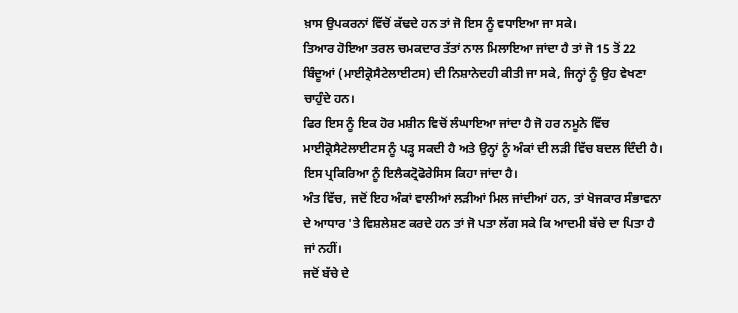ਖ਼ਾਸ ਉਪਕਰਨਾਂ ਵਿੱਚੋਂ ਕੱਢਦੇ ਹਨ ਤਾਂ ਜੋ ਇਸ ਨੂੰ ਵਧਾਇਆ ਜਾ ਸਕੇ।
ਤਿਆਰ ਹੋਇਆ ਤਰਲ ਚਮਕਦਾਰ ਤੱਤਾਂ ਨਾਲ ਮਿਲਾਇਆ ਜਾਂਦਾ ਹੈ ਤਾਂ ਜੋ 15 ਤੋਂ 22 ਬਿੰਦੂਆਂ (ਮਾਈਕ੍ਰੋਸੈਟੇਲਾਈਟਸ) ਦੀ ਨਿਸ਼ਾਨੇਦਹੀ ਕੀਤੀ ਜਾ ਸਕੇ, ਜਿਨ੍ਹਾਂ ਨੂੰ ਉਹ ਵੇਖਣਾ ਚਾਹੁੰਦੇ ਹਨ।
ਫਿਰ ਇਸ ਨੂੰ ਇਕ ਹੋਰ ਮਸ਼ੀਨ ਵਿਚੋਂ ਲੰਘਾਇਆ ਜਾਂਦਾ ਹੈ ਜੋ ਹਰ ਨਮੂਨੇ ਵਿੱਚ ਮਾਈਕ੍ਰੋਸੈਟੇਲਾਈਟਸ ਨੂੰ ਪੜ੍ਹ ਸਕਦੀ ਹੈ ਅਤੇ ਉਨ੍ਹਾਂ ਨੂੰ ਅੰਕਾਂ ਦੀ ਲੜੀ ਵਿੱਚ ਬਦਲ ਦਿੰਦੀ ਹੈ। ਇਸ ਪ੍ਰਕਿਰਿਆ ਨੂੰ ਇਲੈਕਟ੍ਰੋਫੋਰੇਸਿਸ ਕਿਹਾ ਜਾਂਦਾ ਹੈ।
ਅੰਤ ਵਿੱਚ, ਜਦੋਂ ਇਹ ਅੰਕਾਂ ਵਾਲੀਆਂ ਲੜੀਆਂ ਮਿਲ ਜਾਂਦੀਆਂ ਹਨ, ਤਾਂ ਖੋਜਕਾਰ ਸੰਭਾਵਨਾ ਦੇ ਆਧਾਰ 'ਤੇ ਵਿਸ਼ਲੇਸ਼ਣ ਕਰਦੇ ਹਨ ਤਾਂ ਜੋ ਪਤਾ ਲੱਗ ਸਕੇ ਕਿ ਆਦਮੀ ਬੱਚੇ ਦਾ ਪਿਤਾ ਹੈ ਜਾਂ ਨਹੀਂ।
ਜਦੋਂ ਬੱਚੇ ਦੇ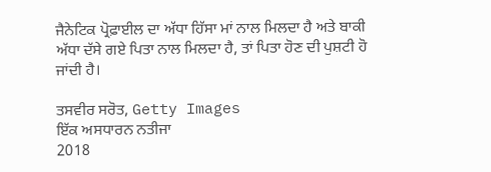ਜੈਨੇਟਿਕ ਪ੍ਰੋਫ਼ਾਈਲ ਦਾ ਅੱਧਾ ਹਿੱਸਾ ਮਾਂ ਨਾਲ ਮਿਲਦਾ ਹੈ ਅਤੇ ਬਾਕੀ ਅੱਧਾ ਦੱਸੇ ਗਏ ਪਿਤਾ ਨਾਲ ਮਿਲਦਾ ਹੈ, ਤਾਂ ਪਿਤਾ ਹੋਣ ਦੀ ਪੁਸ਼ਟੀ ਹੋ ਜਾਂਦੀ ਹੈ।

ਤਸਵੀਰ ਸਰੋਤ, Getty Images
ਇੱਕ ਅਸਧਾਰਨ ਨਤੀਜਾ
2018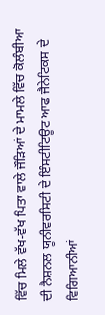ਵਿੱਚ ਮਿਲੇ ਵੱਖ-ਵੱਖ ਪਿਤਾ ਵਾਲੇ ਜੌੜਿਆਂ ਦੇ ਮਾਮਲੇ ਵਿੱਚ ਕੋਲੰਬੀਆ ਦੀ ਨੈਸ਼ਨਲ ਯੂਨੀਵਰਸਿਟੀ ਦੇ ਇੰਸਟੀਟਿਊਟ ਆਫ ਜੈਨੇਟਿਕਸ ਦੇ ਵਿਗਿਆਨੀਆਂ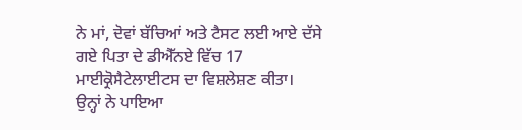ਨੇ ਮਾਂ, ਦੋਵਾਂ ਬੱਚਿਆਂ ਅਤੇ ਟੈਸਟ ਲਈ ਆਏ ਦੱਸੇ ਗਏ ਪਿਤਾ ਦੇ ਡੀਐੱਨਏ ਵਿੱਚ 17 ਮਾਈਕ੍ਰੋਸੈਟੇਲਾਈਟਸ ਦਾ ਵਿਸ਼ਲੇਸ਼ਣ ਕੀਤਾ।
ਉਨ੍ਹਾਂ ਨੇ ਪਾਇਆ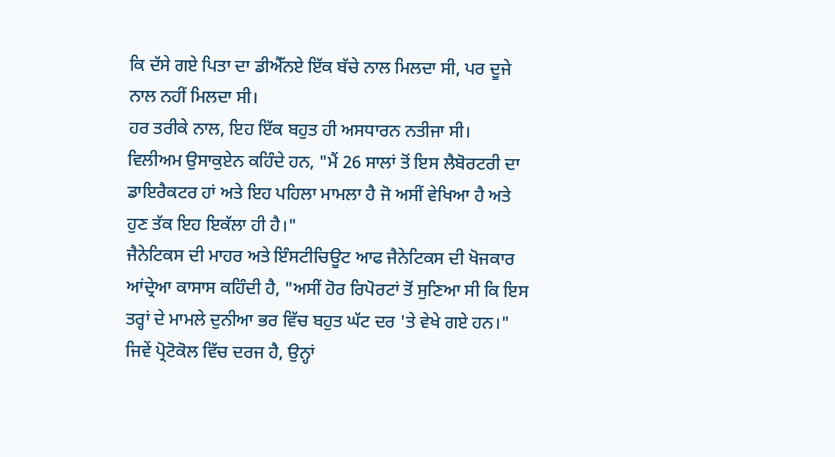ਕਿ ਦੱਸੇ ਗਏ ਪਿਤਾ ਦਾ ਡੀਐੱਨਏ ਇੱਕ ਬੱਚੇ ਨਾਲ ਮਿਲਦਾ ਸੀ, ਪਰ ਦੂਜੇ ਨਾਲ ਨਹੀਂ ਮਿਲਦਾ ਸੀ।
ਹਰ ਤਰੀਕੇ ਨਾਲ, ਇਹ ਇੱਕ ਬਹੁਤ ਹੀ ਅਸਧਾਰਨ ਨਤੀਜਾ ਸੀ।
ਵਿਲੀਅਮ ਉਸਾਕੁਏਨ ਕਹਿੰਦੇ ਹਨ, "ਮੈਂ 26 ਸਾਲਾਂ ਤੋਂ ਇਸ ਲੈਬੋਰਟਰੀ ਦਾ ਡਾਇਰੈਕਟਰ ਹਾਂ ਅਤੇ ਇਹ ਪਹਿਲਾ ਮਾਮਲਾ ਹੈ ਜੋ ਅਸੀਂ ਵੇਖਿਆ ਹੈ ਅਤੇ ਹੁਣ ਤੱਕ ਇਹ ਇਕੱਲਾ ਹੀ ਹੈ।"
ਜੈਨੇਟਿਕਸ ਦੀ ਮਾਹਰ ਅਤੇ ਇੰਸਟੀਚਿਊਟ ਆਫ ਜੈਨੇਟਿਕਸ ਦੀ ਖੋਜਕਾਰ ਆਂਦ੍ਰੇਆ ਕਾਸਾਸ ਕਹਿੰਦੀ ਹੈ, "ਅਸੀਂ ਹੋਰ ਰਿਪੋਰਟਾਂ ਤੋਂ ਸੁਣਿਆ ਸੀ ਕਿ ਇਸ ਤਰ੍ਹਾਂ ਦੇ ਮਾਮਲੇ ਦੁਨੀਆ ਭਰ ਵਿੱਚ ਬਹੁਤ ਘੱਟ ਦਰ 'ਤੇ ਵੇਖੇ ਗਏ ਹਨ।"
ਜਿਵੇਂ ਪ੍ਰੋਟੋਕੋਲ ਵਿੱਚ ਦਰਜ ਹੈ, ਉਨ੍ਹਾਂ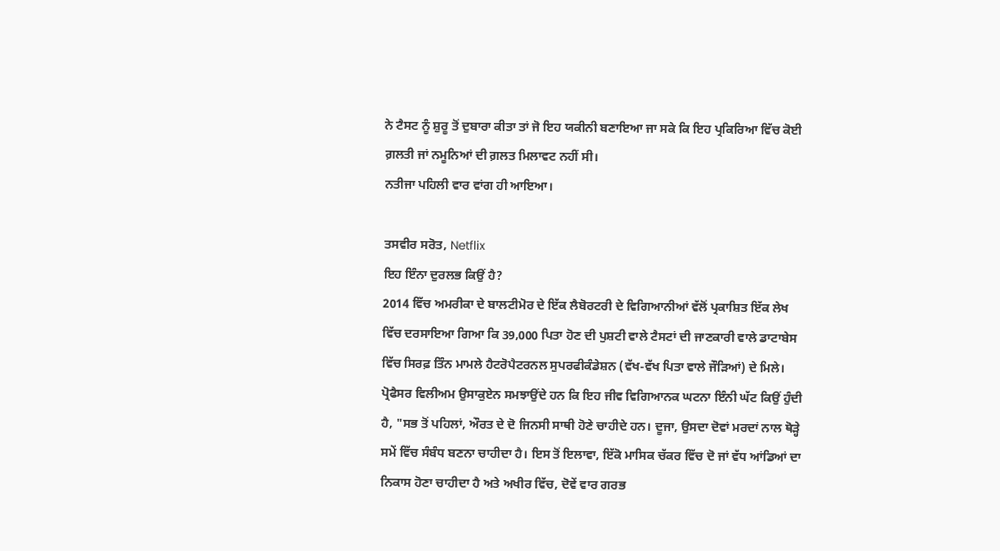ਨੇ ਟੈਸਟ ਨੂੰ ਸ਼ੁਰੂ ਤੋਂ ਦੁਬਾਰਾ ਕੀਤਾ ਤਾਂ ਜੋ ਇਹ ਯਕੀਨੀ ਬਣਾਇਆ ਜਾ ਸਕੇ ਕਿ ਇਹ ਪ੍ਰਕਿਰਿਆ ਵਿੱਚ ਕੋਈ ਗ਼ਲਤੀ ਜਾਂ ਨਮੂਨਿਆਂ ਦੀ ਗ਼ਲਤ ਮਿਲਾਵਟ ਨਹੀਂ ਸੀ।
ਨਤੀਜਾ ਪਹਿਲੀ ਵਾਰ ਵਾਂਗ ਹੀ ਆਇਆ।

ਤਸਵੀਰ ਸਰੋਤ, Netflix
ਇਹ ਇੰਨਾ ਦੁਰਲਭ ਕਿਉਂ ਹੈ?
2014 ਵਿੱਚ ਅਮਰੀਕਾ ਦੇ ਬਾਲਟੀਮੋਰ ਦੇ ਇੱਕ ਲੈਬੋਰਟਰੀ ਦੇ ਵਿਗਿਆਨੀਆਂ ਵੱਲੋਂ ਪ੍ਰਕਾਸ਼ਿਤ ਇੱਕ ਲੇਖ ਵਿੱਚ ਦਰਸਾਇਆ ਗਿਆ ਕਿ 39,000 ਪਿਤਾ ਹੋਣ ਦੀ ਪੁਸ਼ਟੀ ਵਾਲੇ ਟੈਸਟਾਂ ਦੀ ਜਾਣਕਾਰੀ ਵਾਲੇ ਡਾਟਾਬੇਸ ਵਿੱਚ ਸਿਰਫ਼ ਤਿੰਨ ਮਾਮਲੇ ਹੈਟਰੋਪੈਟਰਨਲ ਸੁਪਰਫੀਕੰਡੇਸ਼ਨ (ਵੱਖ-ਵੱਖ ਪਿਤਾ ਵਾਲੇ ਜੌੜਿਆਂ) ਦੇ ਮਿਲੇ।
ਪ੍ਰੋਫੈਸਰ ਵਿਲੀਅਮ ਉਸਾਕੁਏਨ ਸਮਝਾਉਂਦੇ ਹਨ ਕਿ ਇਹ ਜੀਵ ਵਿਗਿਆਨਕ ਘਟਨਾ ਇੰਨੀ ਘੱਟ ਕਿਉਂ ਹੁੰਦੀ ਹੈ, "ਸਭ ਤੋਂ ਪਹਿਲਾਂ, ਔਰਤ ਦੇ ਦੋ ਜਿਨਸੀ ਸਾਥੀ ਹੋਣੇ ਚਾਹੀਦੇ ਹਨ। ਦੂਜਾ, ਉਸਦਾ ਦੋਵਾਂ ਮਰਦਾਂ ਨਾਲ ਥੋੜ੍ਹੇ ਸਮੇਂ ਵਿੱਚ ਸੰਬੰਧ ਬਣਨਾ ਚਾਹੀਦਾ ਹੈ। ਇਸ ਤੋਂ ਇਲਾਵਾ, ਇੱਕੋ ਮਾਸਿਕ ਚੱਕਰ ਵਿੱਚ ਦੋ ਜਾਂ ਵੱਧ ਆਂਡਿਆਂ ਦਾ ਨਿਕਾਸ ਹੋਣਾ ਚਾਹੀਦਾ ਹੈ ਅਤੇ ਅਖੀਰ ਵਿੱਚ, ਦੋਵੇਂ ਵਾਰ ਗਰਭ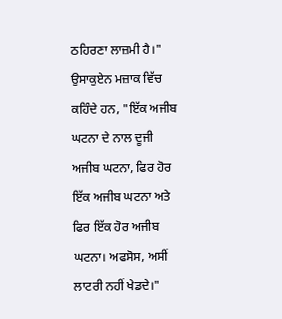ਠਹਿਰਣਾ ਲਾਜ਼ਮੀ ਹੈ।"
ਉਸਾਕੁਏਨ ਮਜ਼ਾਕ ਵਿੱਚ ਕਹਿੰਦੇ ਹਨ, "ਇੱਕ ਅਜੀਬ ਘਟਨਾ ਦੇ ਨਾਲ ਦੂਜੀ ਅਜੀਬ ਘਟਨਾ, ਫਿਰ ਹੋਰ ਇੱਕ ਅਜੀਬ ਘਟਨਾ ਅਤੇ ਫਿਰ ਇੱਕ ਹੋਰ ਅਜੀਬ ਘਟਨਾ। ਅਫਸੋਸ, ਅਸੀਂ ਲਾਟਰੀ ਨਹੀਂ ਖੇਡਦੇ।"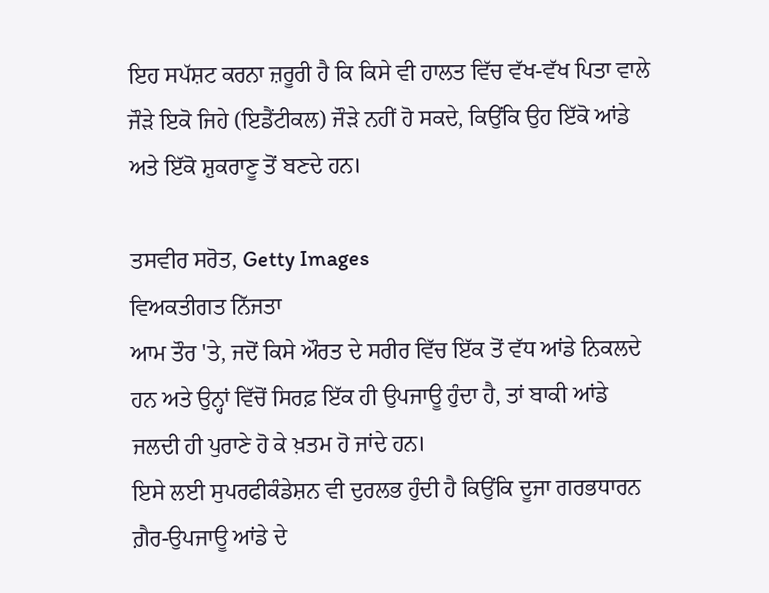ਇਹ ਸਪੱਸ਼ਟ ਕਰਨਾ ਜ਼ਰੂਰੀ ਹੈ ਕਿ ਕਿਸੇ ਵੀ ਹਾਲਤ ਵਿੱਚ ਵੱਖ-ਵੱਖ ਪਿਤਾ ਵਾਲੇ ਜੌੜੇ ਇਕੋ ਜਿਹੇ (ਇਡੈਂਟੀਕਲ) ਜੌੜੇ ਨਹੀਂ ਹੋ ਸਕਦੇ, ਕਿਉਂਕਿ ਉਹ ਇੱਕੋ ਆਂਡੇ ਅਤੇ ਇੱਕੋ ਸ਼ੁਕਰਾਣੂ ਤੋਂ ਬਣਦੇ ਹਨ।

ਤਸਵੀਰ ਸਰੋਤ, Getty Images
ਵਿਅਕਤੀਗਤ ਨਿੱਜਤਾ
ਆਮ ਤੌਰ 'ਤੇ, ਜਦੋਂ ਕਿਸੇ ਔਰਤ ਦੇ ਸਰੀਰ ਵਿੱਚ ਇੱਕ ਤੋਂ ਵੱਧ ਆਂਡੇ ਨਿਕਲਦੇ ਹਨ ਅਤੇ ਉਨ੍ਹਾਂ ਵਿੱਚੋਂ ਸਿਰਫ਼ ਇੱਕ ਹੀ ਉਪਜਾਊ ਹੁੰਦਾ ਹੈ, ਤਾਂ ਬਾਕੀ ਆਂਡੇ ਜਲਦੀ ਹੀ ਪੁਰਾਣੇ ਹੋ ਕੇ ਖ਼ਤਮ ਹੋ ਜਾਂਦੇ ਹਨ।
ਇਸੇ ਲਈ ਸੁਪਰਫੀਕੰਡੇਸ਼ਨ ਵੀ ਦੁਰਲਭ ਹੁੰਦੀ ਹੈ ਕਿਉਂਕਿ ਦੂਜਾ ਗਰਭਧਾਰਨ ਗ਼ੈਰ-ਉਪਜਾਊ ਆਂਡੇ ਦੇ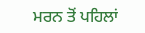ਮਰਨ ਤੋਂ ਪਹਿਲਾਂ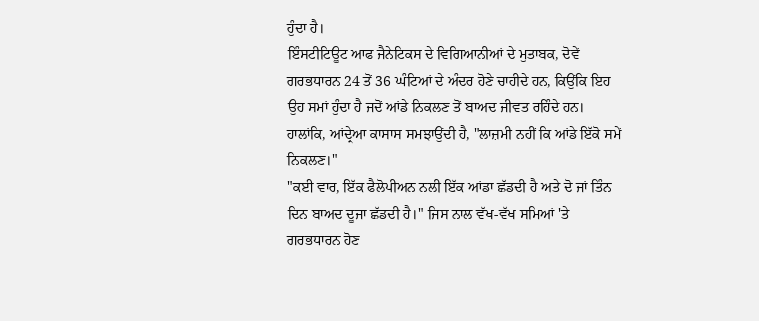ਹੁੰਦਾ ਹੈ।
ਇੰਸਟੀਟਿਊਟ ਆਫ ਜੈਨੇਟਿਕਸ ਦੇ ਵਿਗਿਆਨੀਆਂ ਦੇ ਮੁਤਾਬਕ, ਦੋਵੇਂ ਗਰਭਧਾਰਨ 24 ਤੋਂ 36 ਘੰਟਿਆਂ ਦੇ ਅੰਦਰ ਹੋਣੇ ਚਾਹੀਦੇ ਹਨ, ਕਿਉਂਕਿ ਇਹ ਉਹ ਸਮਾਂ ਹੁੰਦਾ ਹੈ ਜਦੋਂ ਆਂਡੇ ਨਿਕਲਣ ਤੋਂ ਬਾਅਦ ਜੀਵਤ ਰਹਿੰਦੇ ਹਨ।
ਹਾਲਾਂਕਿ, ਆਂਦ੍ਰੇਆ ਕਾਸਾਸ ਸਮਝਾਉਂਦੀ ਹੈ, "ਲਾਜ਼ਮੀ ਨਹੀਂ ਕਿ ਆਂਡੇ ਇੱਕੋ ਸਮੇਂ ਨਿਕਲਣ।"
"ਕਈ ਵਾਰ, ਇੱਕ ਫੈਲੋਪੀਅਨ ਨਲੀ ਇੱਕ ਆਂਡਾ ਛੱਡਦੀ ਹੈ ਅਤੇ ਦੋ ਜਾਂ ਤਿੰਨ ਦਿਨ ਬਾਅਦ ਦੂਜਾ ਛੱਡਦੀ ਹੈ।" ਜਿਸ ਨਾਲ ਵੱਖ-ਵੱਖ ਸਮਿਆਂ 'ਤੇ ਗਰਭਧਾਰਨ ਹੋਣ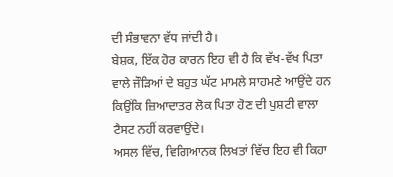ਦੀ ਸੰਭਾਵਨਾ ਵੱਧ ਜਾਂਦੀ ਹੈ।
ਬੇਸ਼ਕ, ਇੱਕ ਹੋਰ ਕਾਰਨ ਇਹ ਵੀ ਹੈ ਕਿ ਵੱਖ-ਵੱਖ ਪਿਤਾ ਵਾਲੇ ਜੌੜਿਆਂ ਦੇ ਬਹੁਤ ਘੱਟ ਮਾਮਲੇ ਸਾਹਮਣੇ ਆਉਂਦੇ ਹਨ ਕਿਉਂਕਿ ਜ਼ਿਆਦਾਤਰ ਲੋਕ ਪਿਤਾ ਹੋਣ ਦੀ ਪੁਸ਼ਟੀ ਵਾਲਾ ਟੈਸਟ ਨਹੀਂ ਕਰਵਾਉਂਦੇ।
ਅਸਲ ਵਿੱਚ, ਵਿਗਿਆਨਕ ਲਿਖਤਾਂ ਵਿੱਚ ਇਹ ਵੀ ਕਿਹਾ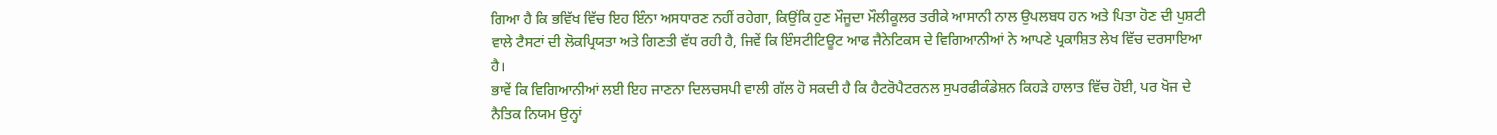ਗਿਆ ਹੈ ਕਿ ਭਵਿੱਖ ਵਿੱਚ ਇਹ ਇੰਨਾ ਅਸਧਾਰਣ ਨਹੀਂ ਰਹੇਗਾ, ਕਿਉਂਕਿ ਹੁਣ ਮੌਜੂਦਾ ਮੌਲੀਕੂਲਰ ਤਰੀਕੇ ਆਸਾਨੀ ਨਾਲ ਉਪਲਬਧ ਹਨ ਅਤੇ ਪਿਤਾ ਹੋਣ ਦੀ ਪੁਸ਼ਟੀ ਵਾਲੇ ਟੈਸਟਾਂ ਦੀ ਲੋਕਪ੍ਰਿਯਤਾ ਅਤੇ ਗਿਣਤੀ ਵੱਧ ਰਹੀ ਹੈ, ਜਿਵੇਂ ਕਿ ਇੰਸਟੀਟਿਊਟ ਆਫ ਜੈਨੇਟਿਕਸ ਦੇ ਵਿਗਿਆਨੀਆਂ ਨੇ ਆਪਣੇ ਪ੍ਰਕਾਸ਼ਿਤ ਲੇਖ ਵਿੱਚ ਦਰਸਾਇਆ ਹੈ।
ਭਾਵੇਂ ਕਿ ਵਿਗਿਆਨੀਆਂ ਲਈ ਇਹ ਜਾਣਨਾ ਦਿਲਚਸਪੀ ਵਾਲੀ ਗੱਲ ਹੋ ਸਕਦੀ ਹੈ ਕਿ ਹੈਟਰੋਪੈਟਰਨਲ ਸੁਪਰਫੀਕੰਡੇਸ਼ਨ ਕਿਹੜੇ ਹਾਲਾਤ ਵਿੱਚ ਹੋਈ, ਪਰ ਖੋਜ ਦੇ ਨੈਤਿਕ ਨਿਯਮ ਉਨ੍ਹਾਂ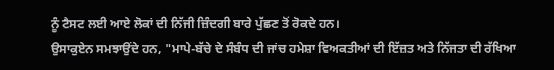ਨੂੰ ਟੈਸਟ ਲਈ ਆਏ ਲੋਕਾਂ ਦੀ ਨਿੱਜੀ ਜ਼ਿੰਦਗੀ ਬਾਰੇ ਪੁੱਛਣ ਤੋਂ ਰੋਕਦੇ ਹਨ।
ਉਸਾਕੁਏਨ ਸਮਝਾਉਂਦੇ ਹਨ, "ਮਾਪੇ-ਬੱਚੇ ਦੇ ਸੰਬੰਧ ਦੀ ਜਾਂਚ ਹਮੇਸ਼ਾ ਵਿਅਕਤੀਆਂ ਦੀ ਇੱਜ਼ਤ ਅਤੇ ਨਿੱਜਤਾ ਦੀ ਰੱਖਿਆ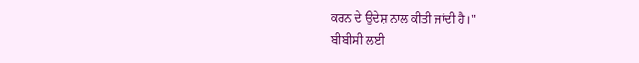ਕਰਨ ਦੇ ਉਦੇਸ਼ ਨਾਲ ਕੀਤੀ ਜਾਂਦੀ ਹੈ।"
ਬੀਬੀਸੀ ਲਈ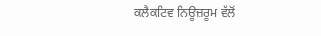ਕਲੈਕਟਿਵ ਨਿਊਜ਼ਰੂਮ ਵੱਲੋਂ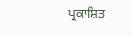ਪ੍ਰਕਾਸ਼ਿਤ